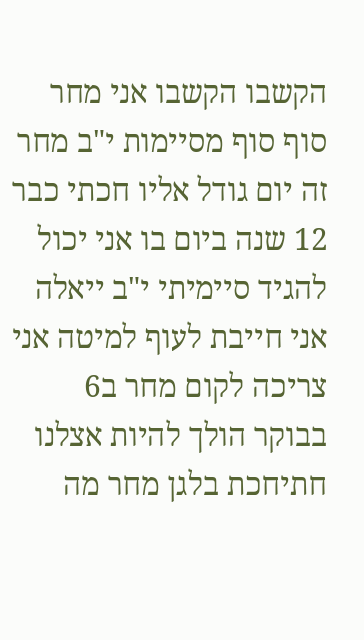הקשבו הקשבו אני מחר סוף סוף מסיימות י"ב מחר זה יום גודל אליו חכתי כבר 12 שנה ביום בו אני יכול להגיד סיימיתי י"ב ייאלה אני חייבת לעוף למיטה אני צריכה לקום מחר ב6 בבוקר הולך להיות אצלנו חתיחכת בלגן מחר מה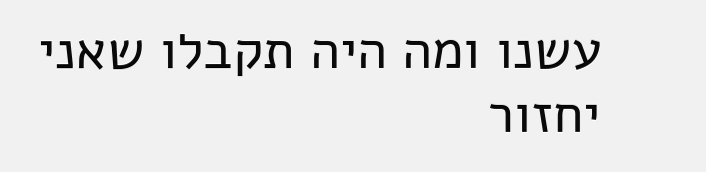עשנו ומה היה תקבלו שאני יחזור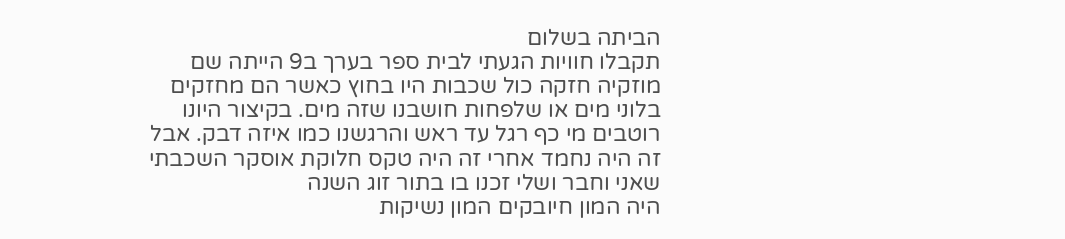הביתה בשלום
תקבלו חוויות הגעתי לבית ספר בערך ב9 הייתה שם מוזקיה חזקה כול שכבות היו בחוץ כאשר הם מחזקים בלוני מים או שלפחות חושבנו שזה מים. בקיצור היונו רוטבים מי כף רגל עד ראש והרגשנו כמו איזה דבק. אבל זה היה נחמד אחרי זה היה טקס חלוקת אוסקר השכבתי שאני וחבר ושלי זכנו בו בתור זוג השנה
היה המון חיובקים המון נשיקות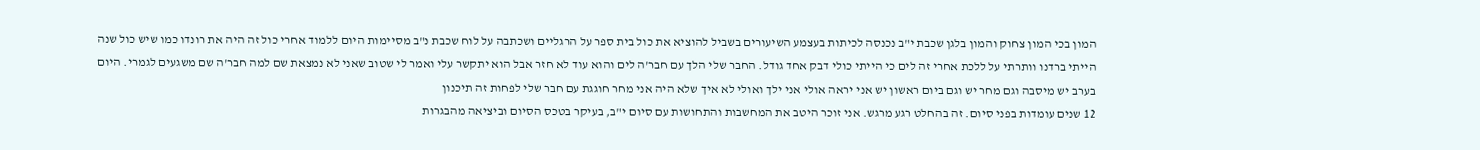המון בכי המון צחוק והמון בלגן שכבת י"ב נכנסה לכיתות בעצמע השיעורים בשביל להוציא את כול בית ספר על הרגליים ושכתבה על לוח שכבת נ"ב מסיימות היום ללמוד אחרי כול זה היה את רונדו כמו שיש כול שנה הייתי ברדנו וותרתי על ללכת אחרי זה לים כי הייתי כולי דבק אחד גודל. החבר שלי הלך עם חבר'ה לים והוא עוד לא חזר אבל הוא יתקשר עלי ואמר לי שטוב שאני לא נמצאת שם למה חבר'ה שם משגעים לגמרי. היום בערב יש מיסבה וגם מחר יש וגם ביום ראשון יש אני יראה אולי אני ילך ואולי לא איך שלא היה אני מחר חוגגת עם חבר שלי לפחות זה תיכנון
12 שנים עומדות בפני סיום. זה בהחלט רגע מרגש. אני זוכר היטב את המחשבות והתחושות עם סיום י"ב, בעיקר בטכס הסיום וביציאה מהבגרות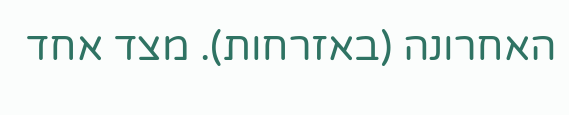האחרונה (באזרחות). מצד אחד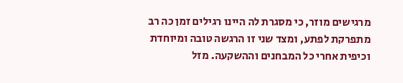מרגישים מוזר, כי מסגרת לה היינו רגילים זמן כה רב מתפרקת לפתע, ומצד שני זו הרגשה טובה ומיוחדת וכיפית אחרי כל המבחנים וההשקעה. מזל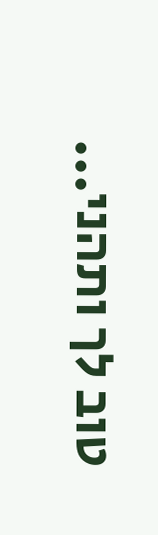טוב לך ותהני...